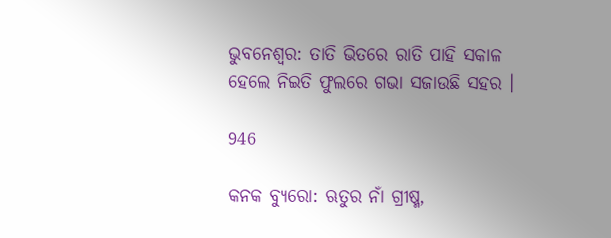ଭୁବନେଶ୍ୱର: ତାତି ଭିତରେ ରାତି ପାହି ସକାଳ ହେଲେ ନିଇତି ଫୁଲରେ ଗଭା ସଜାଉଛି ସହର ।

946

କନକ ବ୍ୟୁରୋ: ଋତୁର ନାଁ ଗ୍ରୀଷ୍ମ,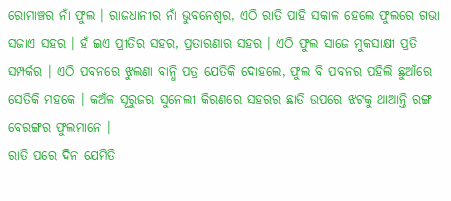ରୋମାଞ୍ଚର ନାଁ ଫୁଲ । ରାଜଧାନୀର ନାଁ ଭୁବନେଶ୍ୱର, ଏଠି ରାତି ପାହି ସକାଳ ହେଲେ ଫୁଲରେ ଗଭା ସଜାଏ ସହର । ହଁ ଇଏ ପ୍ରୀତିର ସହର, ପ୍ରତାରଣାର ସହର । ଏଠି ଫୁଲ ସାଜେ ମୁକସାକ୍ଷୀ ପ୍ରତି ସମ୍ପର୍କର । ଏଠି ପବନରେ ଝୁଲଣା ବାନ୍ଧି ପତ୍ର ଯେତିକି ଦୋହଲେ, ଫୁଲ ବି ପବନର ପହିଲି ଛୁଆଁରେ ସେତିକି ମହକେ । କଅଁଳ ସୂରୁଜର ସୁନେଲୀ କିରଣରେ ସହରର ଛାତି ଉପରେ ଝଟକୁ ଥାଆନ୍ତି ରଙ୍ଗ ବେରଙ୍ଗର ଫୁଲମାନେ ।
ରାତି ପରେ ଦିନ ଯେମିତି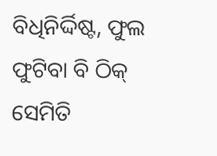ବିଧିନିର୍ଦ୍ଦିଷ୍ଟ, ଫୁଲ ଫୁଟିବା ବି ଠିକ୍ ସେମିତି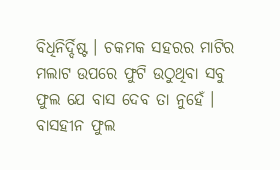ବିଧିନିର୍ଦ୍ଦିଷ୍ଟ । ଚକମକ ସହରର ମାଟିର ମଲାଟ ଉପରେ ଫୁଟି ଉଠୁଥିବା ସବୁ ଫୁଲ ଯେ ବାସ ଦେବ ତା ନୁହେଁ । ବାସହୀନ ଫୁଲ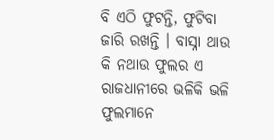ବି ଏଠି ଫୁଟନ୍ତି, ଫୁଟିବା ଜାରି ରଖନ୍ତି । ବାସ୍ନା ଥାଉ କି ନଥାଉ ଫୁଲର ଏ ରାଜଧାନୀରେ ଭଳିକି ଭଳି ଫୁଲମାନେ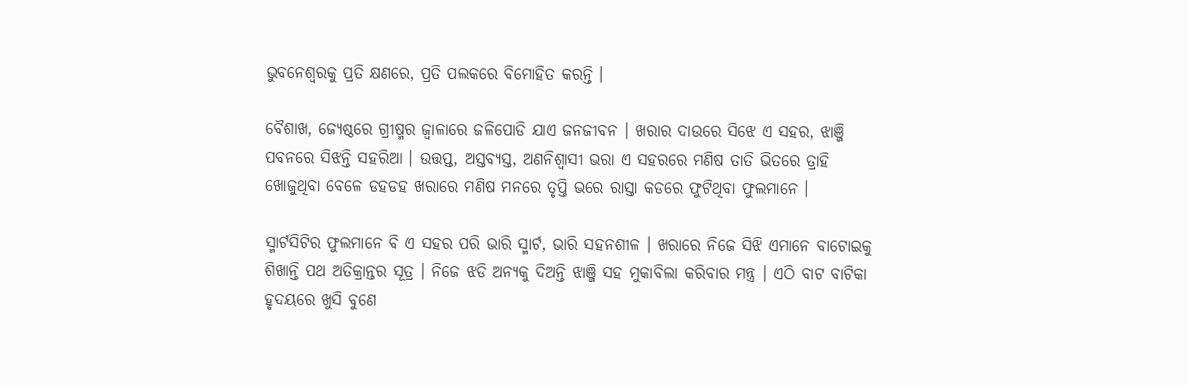ଭୁବନେଶ୍ୱରକୁ ପ୍ରତି କ୍ଷଣରେ, ପ୍ରତି ପଲକରେ ବିମୋହିତ କରନ୍ତି ।

ବୈଶାଖ, ଜ୍ୟେଷ୍ଠରେ ଗ୍ରୀଷ୍ମର ଜ୍ୱାଳାରେ ଜଳିପୋଡି ଯାଏ ଜନଜୀବନ । ଖରାର ଦାଉରେ ସିଝେ ଏ ସହର, ଝାଞ୍ଜି ପବନରେ ସିଝନ୍ତି ସହରିଆ । ଉତ୍ତପ୍ତ, ଅସ୍ତବ୍ୟସ୍ତ, ଅଣନିଶ୍ୱାସୀ ଭରା ଏ ସହରରେ ମଣିଷ ତାତି ଭିତରେ ତ୍ରାହି ଖୋଜୁଥିବା ବେଳେ ଡହଡହ ଖରାରେ ମଣିଷ ମନରେ ତୃପ୍ତି ଭରେ ରାସ୍ତା କଡରେ ଫୁଟିଥିବା ଫୁଲମାନେ ।

ସ୍ମାର୍ଟସିଟିର ଫୁଲମାନେ ବି ଏ ସହର ପରି ଭାରି ସ୍ମାର୍ଟ, ଭାରି ସହନଶୀଳ । ଖରାରେ ନିଜେ ସିଝି ଏମାନେ ବାଟୋଇକୁ ଶିଖାନ୍ତି ପଥ ଅତିକ୍ରାନ୍ତର ସୂତ୍ର । ନିଜେ ଝଡି ଅନ୍ୟକୁ ଦିଅନ୍ତି ଝାଞ୍ଜି ସହ ମୁକାବିଲା କରିବାର ମନ୍ତ୍ର । ଏଠି ବାଟ ବାଟିକା ହୃଦୟରେ ଖୁସି ବୁଣେ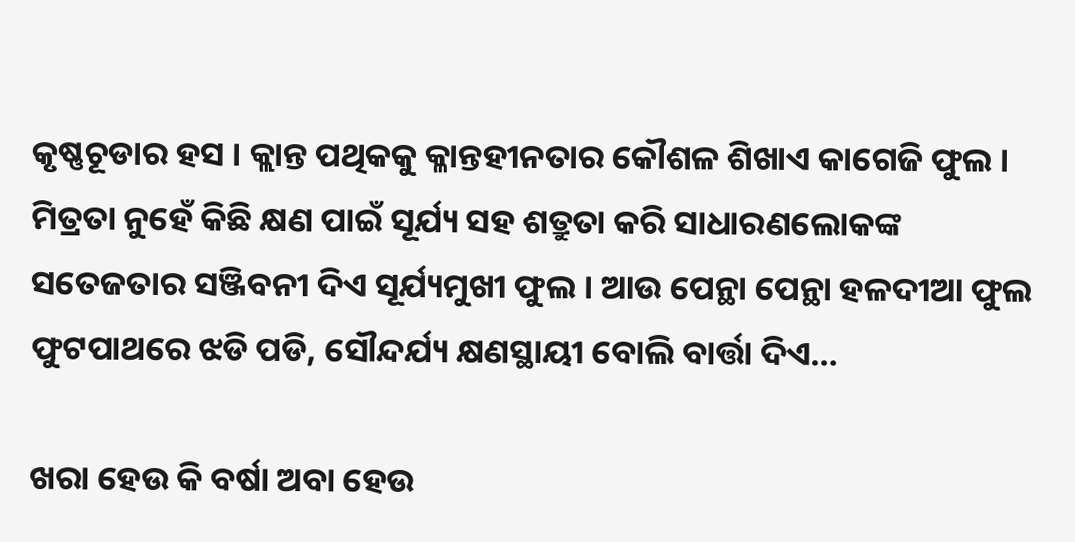କୃଷ୍ଣଚୂଡାର ହସ । କ୍ଲାନ୍ତ ପଥିକକୁ କ୍ଳାନ୍ତହୀନତାର କୌଶଳ ଶିଖାଏ କାଗେଜି ଫୁଲ । ମିତ୍ରତା ନୁହେଁ କିଛି କ୍ଷଣ ପାଇଁ ସୂର୍ଯ୍ୟ ସହ ଶତ୍ରୁତା କରି ସାଧାରଣଲୋକଙ୍କ ସତେଜତାର ସଞ୍ଜିବନୀ ଦିଏ ସୂର୍ଯ୍ୟମୁଖୀ ଫୁଲ । ଆଉ ପେନ୍ଥା ପେନ୍ଥା ହଳଦୀଆ ଫୁଲ ଫୁଟପାଥରେ ଝଡି ପଡି, ସୌନ୍ଦର୍ଯ୍ୟ କ୍ଷଣସ୍ଥାୟୀ ବୋଲି ବାର୍ତ୍ତା ଦିଏ…

ଖରା ହେଉ କି ବର୍ଷା ଅବା ହେଉ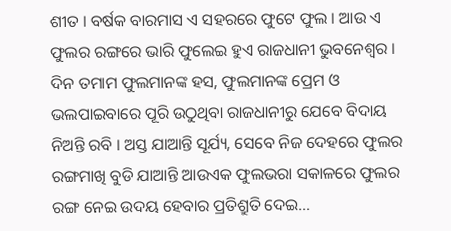ଶୀତ । ବର୍ଷକ ବାରମାସ ଏ ସହରରେ ଫୁଟେ ଫୁଲ । ଆଉ ଏ ଫୁଲର ରଙ୍ଗରେ ଭାରି ଫୁଲେଇ ହୁଏ ରାଜଧାନୀ ଭୁବନେଶ୍ୱର । ଦିନ ତମାମ ଫୁଲମାନଙ୍କ ହସ, ଫୁଲମାନଙ୍କ ପ୍ରେମ ଓ ଭଲପାଇବାରେ ପୂରି ଉଠୁଥିବା ରାଜଧାନୀରୁ ଯେବେ ବିଦାୟ ନିଅନ୍ତି ରବି । ଅସ୍ତ ଯାଆନ୍ତି ସୂର୍ଯ୍ୟ, ସେବେ ନିଜ ଦେହରେ ଫୁଲର ରଙ୍ଗମାଖି ବୁଡି ଯାଆନ୍ତି ଆଉଏକ ଫୁଲଭରା ସକାଳରେ ଫୁଲର ରଙ୍ଗ ନେଇ ଉଦୟ ହେବାର ପ୍ରତିଶ୍ରୁତି ଦେଇ…